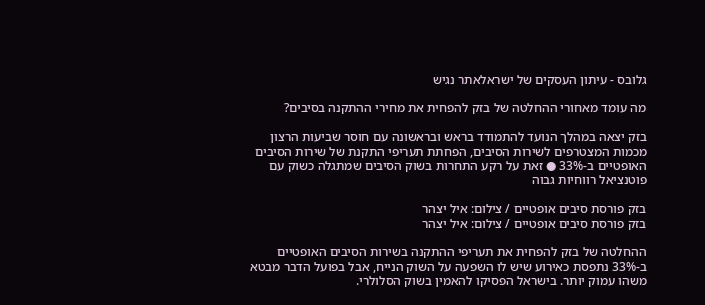גלובס - עיתון העסקים של ישראלאתר נגיש

מה עומד מאחורי ההחלטה של בזק להפחית את מחירי ההתקנה בסיבים?

בזק יצאה במהלך הנועד להתמודד בראש ובראשונה עם חוסר שביעות הרצון מכמות המצטרפים לשירות הסיבים, הפחתת תעריפי התקנת של שירות הסיבים האופטיים ב-33% ● זאת על רקע התחרות בשוק הסיבים שמתגלה כשוק עם פוטנציאל רווחיות גבוה

בזק פורסת סיבים אופטיים / צילום: איל יצהר
בזק פורסת סיבים אופטיים / צילום: איל יצהר

ההחלטה של בזק להפחית את תעריפי ההתקנה בשירות הסיבים האופטיים ב-33% נתפסת כאירוע שיש לו השפעה על השוק הנייח, אבל בפועל הדבר מבטא משהו עמוק יותר. בישראל הפסיקו להאמין בשוק הסלולרי.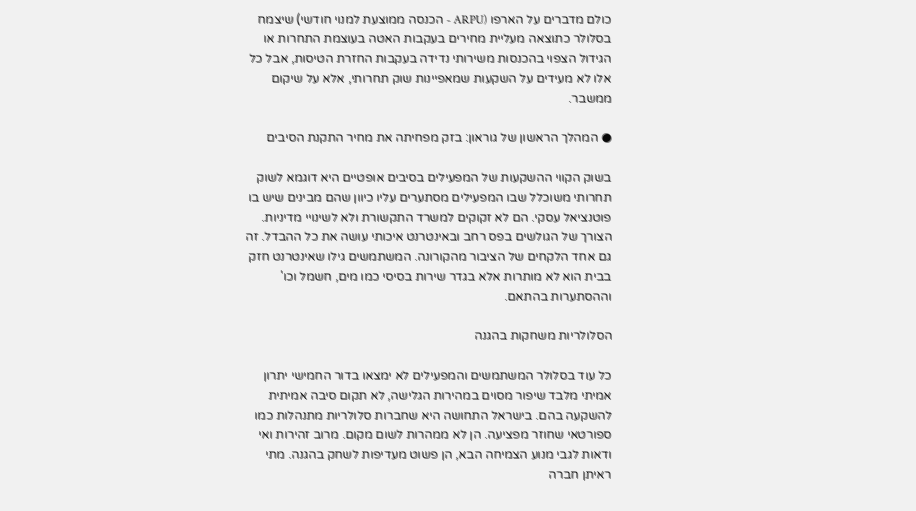כולם מדברים על הארפו (ARPU - הכנסה ממוצעת למנוי חודשי) שיצמח בסלולר כתוצאה מעליית מחירים בעקבות האטה בעוצמת התחרות או הגידול הצפוי בהכנסות משירותי נדידה בעקבות החזרת הטיסות, אבל כל אלו לא מעידים על השקעות שמאפיינות שוק תחרותי, אלא על שיקום ממשבר.

● המהלך הראשון של גוראון: בזק מפחיתה את מחיר התקנת הסיבים

בשוק הקווי ההשקעות של המפעילים בסיבים אופטיים היא דוגמא לשוק תחרותי משוכלל שבו המפעילים מסתערים עליו כיוון שהם מבינים שיש בו פוטנציאל עסקי. הם לא זקוקים למשרד התקשורת ולא לשינויי מדיניות. הצורך של הגולשים בפס רחב ובאינטרנט איכותי עושה את כל ההבדל. זה גם אחד הלקחים של הציבור מהקורונה. המשתמשים גילו שאינטרנט חזק בבית הוא לא מותרות אלא בגדר שירות בסיסי כמו מים, חשמל וכו' וההסתערות בהתאם.

הסלולריות משחקות בהגנה

כל עוד בסלולר המשתמשים והמפעילים לא ימצאו בדור החמישי יתרון אמיתי מלבד שיפור מסוים במהירות הגלישה, לא תקום סיבה אמיתית להשקעה בהם. בישראל התחושה היא שחברות סלולריות מתנהלות כמו ספורטאי שחוזר מפציעה. הן לא ממהרות לשום מקום. מרוב זהירות ואי ודאות לגבי מנוע הצמיחה הבא, הן פשוט מעדיפות לשחק בהגנה. מתי ראיתן חברה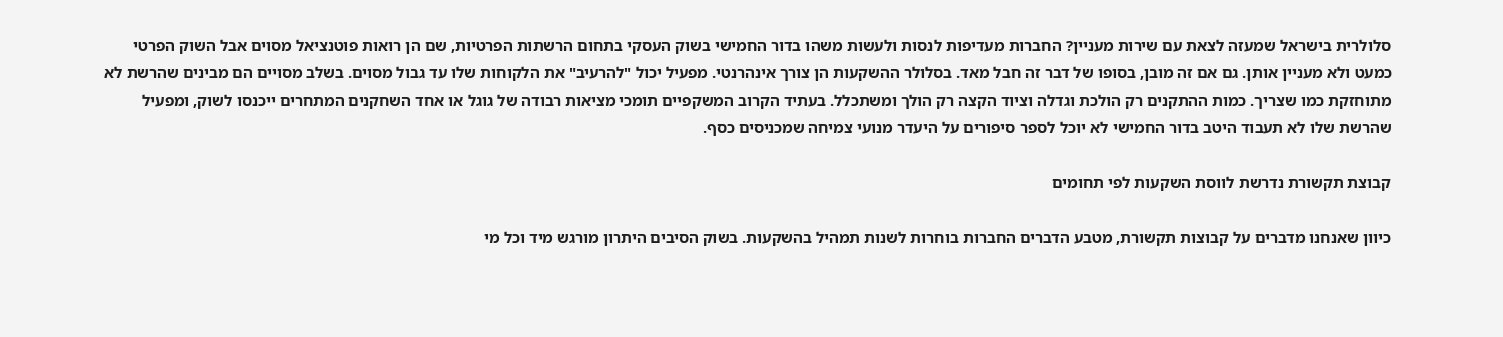סלולרית בישראל שמעזה לצאת עם שירות מעניין? החברות מעדיפות לנסות ולעשות משהו בדור החמישי בשוק העסקי בתחום הרשתות הפרטיות, שם הן רואות פוטנציאל מסוים אבל השוק הפרטי כמעט ולא מעניין אותן. גם אם זה מובן, בסופו של דבר זה חבל מאד. בסלולר ההשקעות הן צורך אינהרנטי. מפעיל יכול "להרעיב" את הלקוחות שלו עד גבול מסוים. בשלב מסויים הם מבינים שהרשת לא מתוחזקת כמו שצריך. כמות ההתקנים רק הולכת וגדלה וציוד הקצה רק הולך ומשתכלל. בעתיד הקרוב המשקפיים תומכי מציאות רבודה של גוגל או אחד השחקנים המתחרים ייכנסו לשוק, ומפעיל שהרשת שלו לא תעבוד היטב בדור החמישי לא יוכל לספר סיפורים על היעדר מנועי צמיחה שמכניסים כסף.

קבוצת תקשורת נדרשת לווסת השקעות לפי תחומים

כיוון שאנחנו מדברים על קבוצות תקשורת, מטבע הדברים החברות בוחרות לשנות תמהיל בהשקעות. בשוק הסיבים היתרון מורגש מיד וכל מי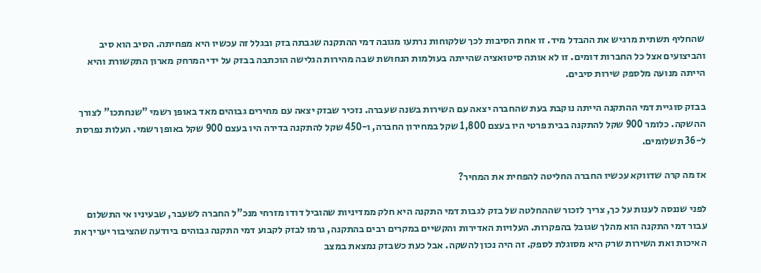שהחליף תשתית מרגיש את ההבדל מיד. זו אחת הסיבות לכך שלקוחות נרתעו מגובה דמי ההתקנה שגבתה בזק ובגלל זה עכשיו היא מפחיתה. הסיב הוא סיב והביצועים אצל כל החברות דומים. זו לא אותה סיטואציה שהייתה בעולמות הנחושת שבה מהירות הגלישה הוכתבה בבזק על ידי המרחק מארון התקשורת והיא הייתה מנועה מלספק שירות סיבים.

בבזק סוגיית דמי ההתקנה הייתה נוקבת בעת שהחברה יצאה עם השירות בשנה שעברה. נזכיר שבזק יצאה עם מחירים גבוהים מאד באופן רשמי "שנחתכו" לצורך ההשקה. כלומר 900 שקל להתקנה בבית פרטי היו בעצם 1,800 שקל במחירון החברה, ו-450 שקל להתקנה בדירה היו בעצם 900 שקל באופן רשמי. העלות נפרסת ל-36 תשלומים.

אז מה קרה שדווקא עכשיו החברה החליטה להפחית את המחיר?

לפני שננסה לענות על כך, צריך לזכור שההחלטה של בזק לגבות דמי התקנה היא חלק ממדיניות שהוביל דודו מזרחי מנכ"ל החברה לשעבר, שבעיניו אי התשלום עבור דמי התקנה הוא מהלך שגובל בהפקרות. העלויות האדירות והקשיים במקרים רבים בהתקנה, גרמו לבזק לקבוע דמי התקנה גבוהים ביודעה שהציבור יעריך את האיכות ואת השירות שרק היא מסוגלת לספק. זה היה נכון להשקה. אבל כעת כשבזק נמצאת במצב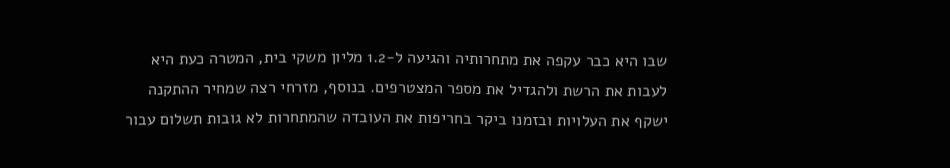שבו היא כבר עקפה את מתחרותיה והגיעה ל-1.2 מליון משקי בית, המטרה כעת היא לעבות את הרשת ולהגדיל את מספר המצטרפים. בנוסף, מזרחי רצה שמחיר ההתקנה ישקף את העלויות ובזמנו ביקר בחריפות את העובדה שהמתחרות לא גובות תשלום עבור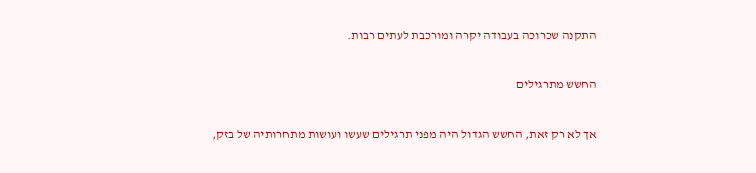התקנה שכרוכה בעבודה יקרה ומורכבת לעתים רבות.

החשש מתרגילים

אך לא רק זאת, החשש הגדול היה מפני תרגילים שעשו ועושות מתחרותיה של בזק,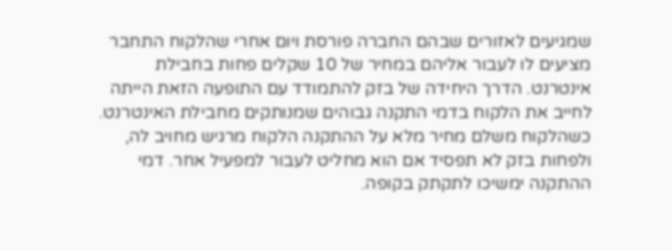שמגיעים לאזורים שבהם החברה פורסת ויום אחרי שהלקוח התחבר מציעים לו לעבור אליהם במחיר של 10 שקלים פחות בחבילת אינטרנט. הדרך היחידה של בזק להתמודד עם התופעה הזאת הייתה לחייב את הלקוח בדמי התקנה גבוהים שמנותקים מחבילת האינטרנט. כשהלקוח משלם מחיר מלא על ההתקנה הלקוח מרגיש מחויב לה, ולפחות בזק לא תפסיד אם הוא מחליט לעבור למפעיל אחר. דמי ההתקנה ימשיכו לתקתק בקופה.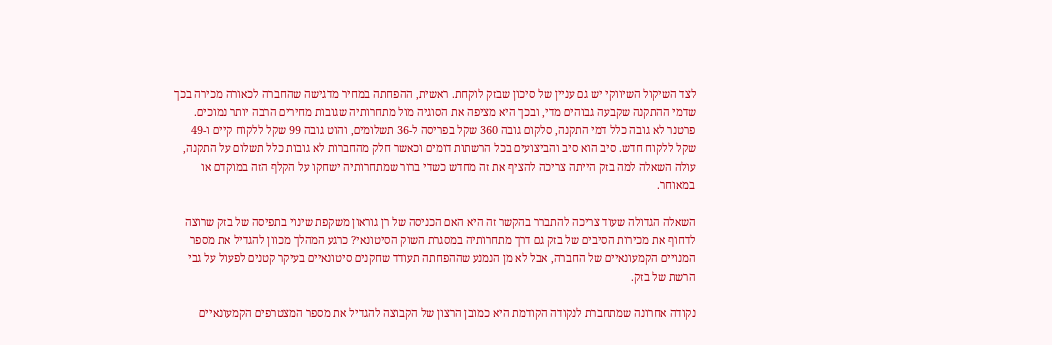לצד השיקול השיווקי יש גם עניין של סיכון שבזק לוקחת. ראשית, ההפחתה במחיר מדגישה שהחברה לכאורה מכירה בכך שדמי ההתקנה שקבעה גבוהים מדי, ובכך היא מציפה את הסוגיה מול מתחרותיה שגובות מחירים הרבה יותר נמוכים. פרטנר לא גובה כלל דמי התקנה, סלקום גובה 360 שקל בפריסה ל-36 תשלומים, והוט גובה 99 שקל ללקוח קיים ו-49 שקל ללקוח חדש. סיב הוא סיב והביצועים בכל הרשתות דומים וכאשר חלק מהחברות לא גובות כלל תשלום על התקנה, עולה השאלה למה בזק הייתה צריכה להציף את זה מחדש כשדי ברור שמתחרותיה ישחקו על הקלף הזה במוקדם או במאוחר.

השאלה הגדולה שעוד צריכה להתברר בהקשר זה היא האם הכניסה של רן גוראון משקפת שינוי בתפיסה של בזק שרוצה לדחוף את מכירות הסיבים של בזק גם דרך מתחרותיה במסגרת השוק הסיטונאי? כרגע המהלך מכוון להגדיל את מספר המנויים הקמעונאיים של החברה, אבל לא מן הנמנע שההפחתה תעודד שחקנים סיטונאיים בעיקר קטנים לפעול על גבי הרשת של בזק.

נקודה אחרונה שמתחברת לנקודה הקודמת היא כמובן הרצון של הקבוצה להגדיל את מספר המצטרפים הקמעונאיים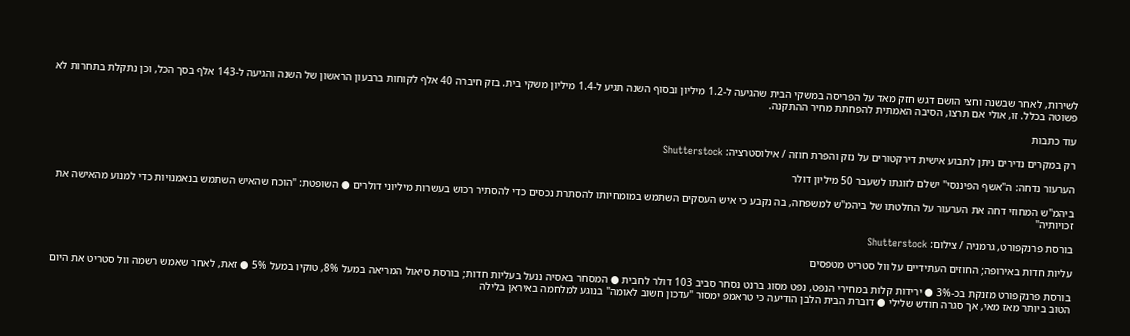לשירות, לאחר שבשנה וחצי הושם דגש חזק מאד על הפריסה במשקי הבית שהגיעה ל-1.2 מיליון ובסוף השנה תגיע ל-1.4 מיליון משקי בית. בזק חיברה 40 אלף לקוחות ברבעון הראשון של השנה והגיעה ל-143 אלף בסך הכל, וכן נתקלת בתחרות לא פשוטה בכלל. זו, אולי אם תרצו, הסיבה האמתית להפחתת מחיר ההתקנה.

עוד כתבות

רק במקרים נדירים ניתן לתבוע אישית דירקטורים על נזק והפרת חוזה / אילוסטרציה: Shutterstock

הערעור נדחה: ה"אשף הפיננסי" ישלם לזוגתו לשעבר 50 מיליון דולר

ביהמ"ש המחוזי דחה את הערעור על החלטתו של ביהמ"ש למשפחה, בה נקבע כי איש העסקים השתמש במומחיותו להסתרת נכסים כדי להסתיר רכוש בעשרות מיליוני דולרים ● השופטת: "הוכח שהאיש השתמש בנאמנויות כדי למנוע מהאישה את זכויותיה"

בורסת פרנקפורט, גרמניה / צילום: Shutterstock

עליות חדות באירופה; החוזים העתידיים על וול סטריט מטפסים

בורסת פרנקפורט מזנקת בכ-3% ● ירידות קלות במחירי הנפט, נפט מסוג ברנט נסחר סביב 103 דולר לחבית ● המסחר באסיה ננעל בעליות חדות; בורסת סיאול המריאה במעל 8%, טוקיו במעל 5% ● זאת, לאחר שאמש רשמה וול סטריט את היום הטוב ביותר מאז מאי, אך סגרה חודש שלילי ● דוברת הבית הלבן הודיעה כי טראמפ ימסור "עדכון חשוב לאומה" בנוגע למלחמה באיראן בלילה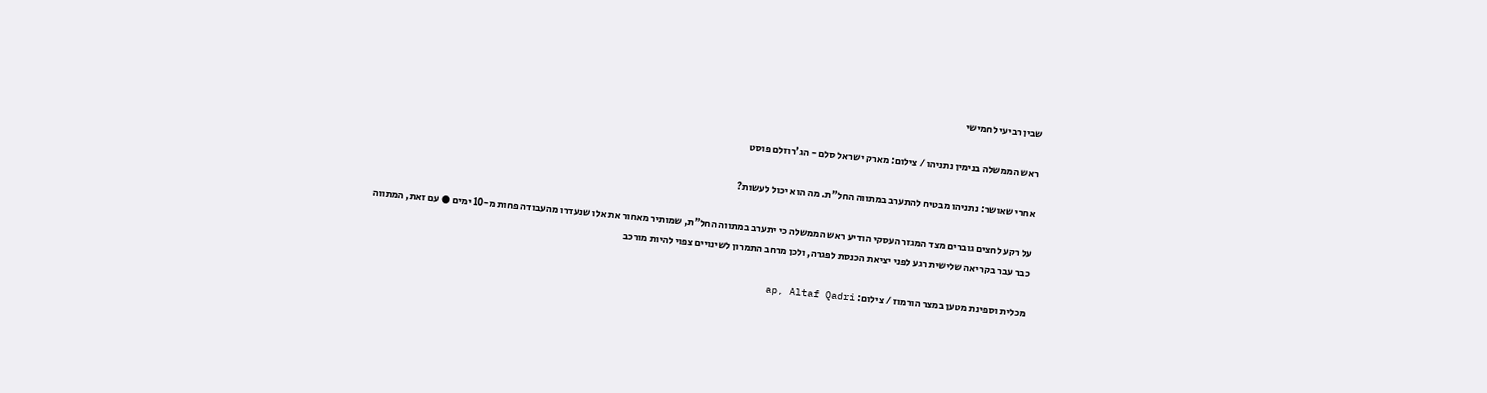שבין רביעי לחמישי

ראש הממשלה בנימין נתניהו / צילום: מארק ישראל סלם - הג'רוזלם פוסט

אחרי שאושר: נתניהו מבטיח להתערב במתווה החל"ת. מה הוא יכול לעשות?

על רקע לחצים גוברים מצד המגזר העסקי הודיע ראש הממשלה כי יתערב במתווה החל"ת, שמותיר מאחור את אלו שנעדרו מהעבודה פחות מ-10 ימים ● עם זאת, המתווה כבר עבר בקריאה שלישית רגע לפני יציאת הכנסת לפגרה, ולכן מרחב התמרון לשינויים צפוי להיות מורכב

מכלית וספינת מטען במצר הורמוז / צילום: ap, Altaf Qadri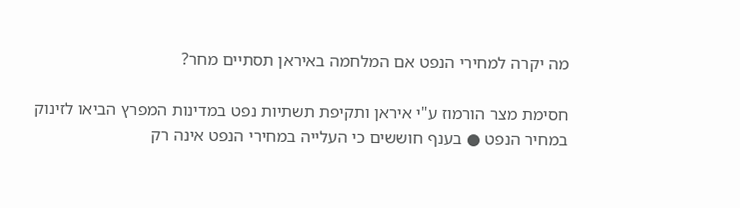מה יקרה למחירי הנפט אם המלחמה באיראן תסתיים מחר?

חסימת מצר הורמוז ע"י איראן ותקיפת תשתיות נפט במדינות המפרץ הביאו לזינוק במחיר הנפט ● בענף חוששים כי העלייה במחירי הנפט אינה רק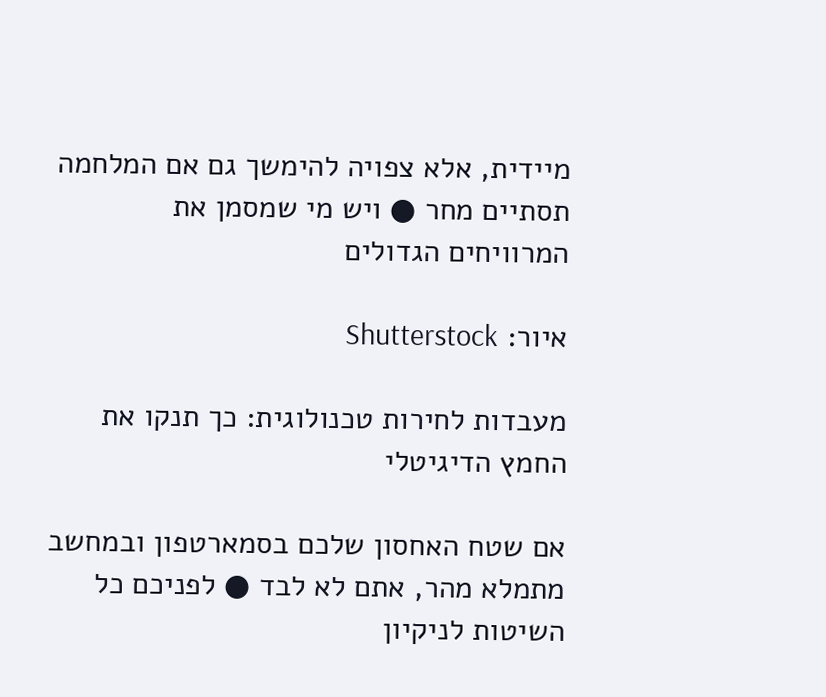מיידית, אלא צפויה להימשך גם אם המלחמה תסתיים מחר ● ויש מי שמסמן את המרוויחים הגדולים

איור: Shutterstock

מעבדות לחירות טכנולוגית: כך תנקו את החמץ הדיגיטלי

אם שטח האחסון שלכם בסמארטפון ובמחשב מתמלא מהר, אתם לא לבד ● לפניכם כל השיטות לניקיון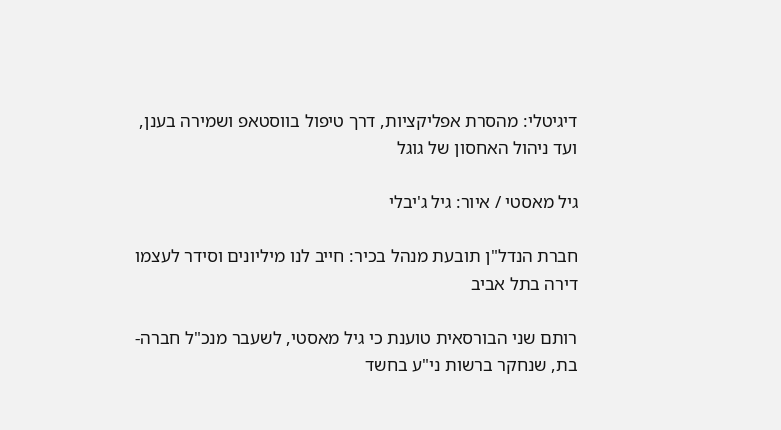דיגיטלי: מהסרת אפליקציות, דרך טיפול בווסטאפ ושמירה בענן, ועד ניהול האחסון של גוגל

גיל מאסטי / איור: גיל ג'יבלי

חברת הנדל"ן תובעת מנהל בכיר: חייב לנו מיליונים וסידר לעצמו דירה בתל אביב

רותם שני הבורסאית טוענת כי גיל מאסטי, לשעבר מנכ"ל חברה-בת, שנחקר ברשות ני"ע בחשד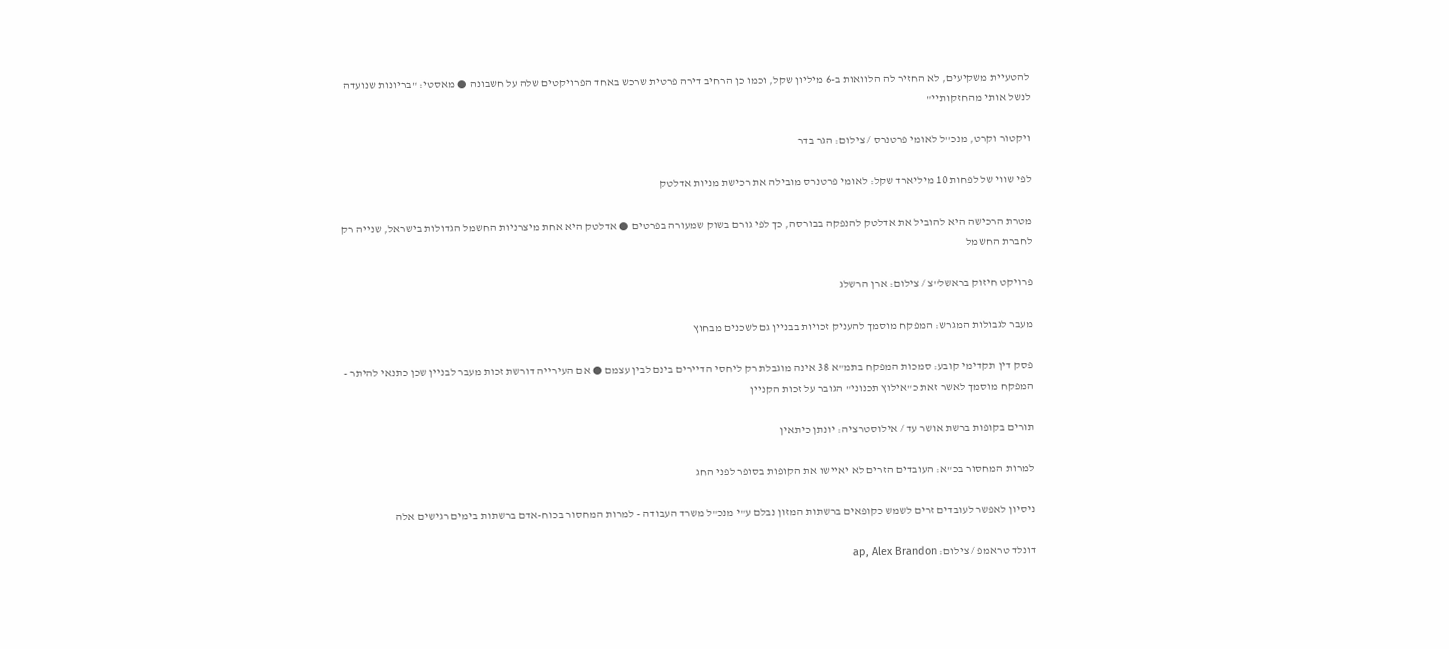להטעיית משקיעים, לא החזיר לה הלוואות ב-6 מיליון שקל, וכמו כן הרחיב דירה פרטית שרכש באחד הפרויקטים שלה על חשבונה ● מאסטי: "בריונות שנועדה לנשל אותי מהחזקותיי"

ויקטור וקרט, מנכ''ל לאומי פרטנרס / צילום: הגר בדר

לפי שווי של לפחות 10 מיליארד שקל: לאומי פרטנרס מובילה את רכישת מניות אדלטק

מטרת הרכישה היא להוביל את אדלטק להנפקה בבורסה, כך לפי גורם בשוק שמעורה בפרטים ● אדלטק היא אחת מיצרניות החשמל הגדולות בישראל, שנייה רק לחברת החשמל

פרויקט חיזוק בראשל''צ / צילום: ארן הרשלג

מעבר לגבולות המגרש: המפקח מוסמך להעניק זכויות בבניין גם לשכנים מבחוץ

פסק דין תקדימי קובע: סמכות המפקח בתמ"א 38 אינה מוגבלת רק ליחסי הדיירים בינם לבין עצמם ● אם העירייה דורשת זכות מעבר לבניין שכן כתנאי להיתר - המפקח מוסמך לאשר זאת כ"אילוץ תכנוני" הגובר על זכות הקניין

תורים בקופות ברשת אושר עד / אילוסטרציה: יונתן כיתאין

למרות המחסור בכ"א: העובדים הזרים לא יאיישו את הקופות בסופר לפני החג

ניסיון לאפשר לעובדים זרים לשמש כקופאים ברשתות המזון נבלם ע"י מנכ"ל משרד העבודה - למרות המחסור בכוח-אדם ברשתות בימים רגישים אלה

דונלד טראמפ / צילום: ap, Alex Brandon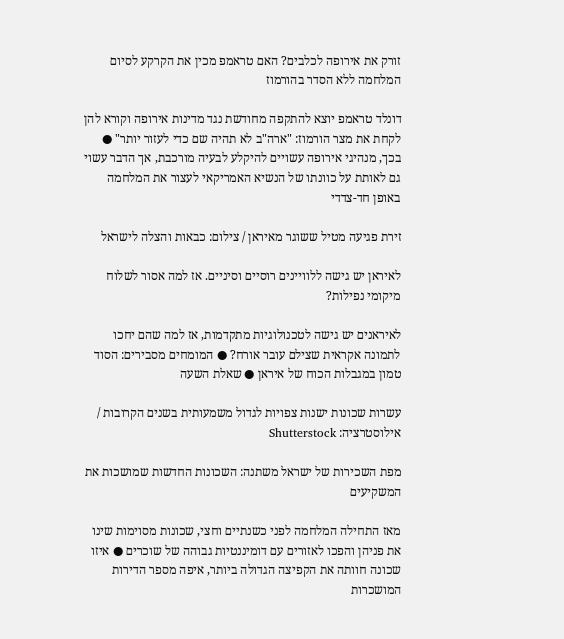זורק את אירופה לכלבים? האם טראמפ מכין את הקרקע לסיום המלחמה ללא הסדר בהורמוז

דונלד טראמפ יוצא להתקפה מחודשת נגד מדינות אירופה וקורא להן לקחת את מצר הורמוז: "ארה"ב לא תהיה שם כדי לעזור יותר" ● בכך, מנהיגי אירופה עשויים להיקלע לבעיה מורכבת, אך הדבר עשוי גם לאותת על כוונתו של הנשיא האמריקאי לעצור את המלחמה באופן חד-צדדי

זירת פגיעה מטיל ששוגר מאיראן / צילום: כבאות והצלה לישראל

לאיראן יש גישה ללוויינים רוסיים וסיניים. אז למה אסור לשלוח מיקומי נפילות?

לאיראנים יש גישה לטכנולוגיות מתקדמות, אז למה שהם יחכו לתמונה אקראית שצילם עובר אורח? ● המומחים מסבירים: הסוד טמון במגבלות הכוח של איראן ● שאלת השעה

עשרות שכונות ישנות צפויות לגדול משמעותית בשנים הקרובות / אילוסטרציה: Shutterstock

מפת השכירות של ישראל משתנה: השכונות החדשות שמושכות את המשקיעים

מאז התחילה המלחמה לפני כשנתיים וחצי, שכונות מסוימות שינו את פניהן והפכו לאזורים עם דומיננטיות גבוהה של שוכרים ● איזו שכונה חוותה את הקפיצה הגדולה ביותר, איפה מספר הדירות המושכרות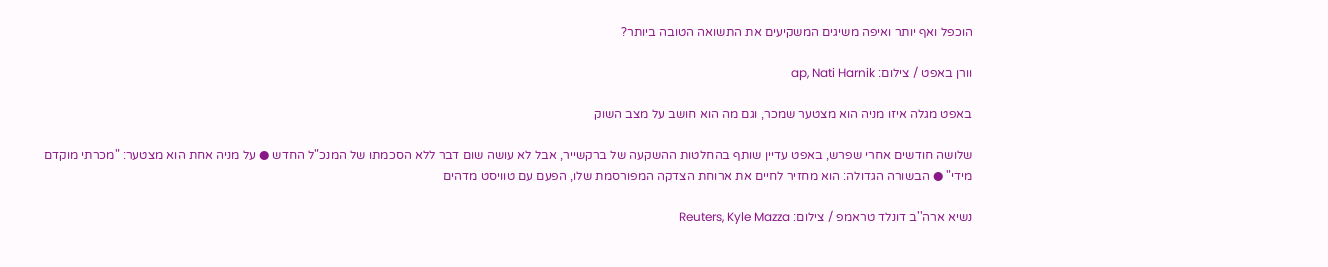הוכפל ואף יותר ואיפה משיגים המשקיעים את התשואה הטובה ביותר?

וורן באפט / צילום: ap, Nati Harnik

באפט מגלה איזו מניה הוא מצטער שמכר, וגם מה הוא חושב על מצב השוק

שלושה חודשים אחרי שפרש, באפט עדיין שותף בהחלטות ההשקעה של ברקשייר, אבל לא עושה שום דבר ללא הסכמתו של המנכ"ל החדש ● על מניה אחת הוא מצטער: "מכרתי מוקדם מידי" ● הבשורה הגדולה: הוא מחזיר לחיים את ארוחת הצדקה המפורסמת שלו, הפעם עם טוויסט מדהים

נשיא ארה''ב דונלד טראמפ / צילום: Reuters, Kyle Mazza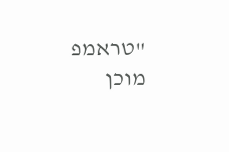"טראמפ מוכן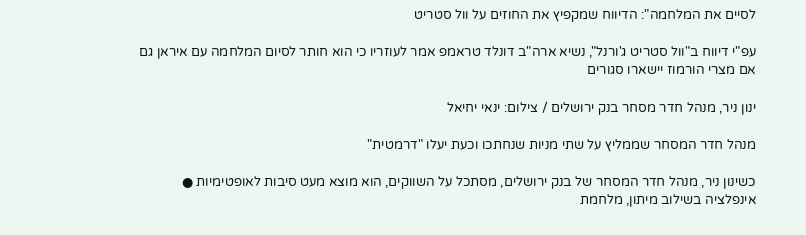לסיים את המלחמה": הדיווח שמקפיץ את החוזים על וול סטריט

עפ"י דיווח ב"וול סטריט ג'ורנל", נשיא ארה"ב דונלד טראמפ אמר לעוזריו כי הוא חותר לסיום המלחמה עם איראן גם אם מצרי הורמוז יישארו סגורים

ינון ניר, מנהל חדר מסחר בנק ירושלים / צילום: ינאי יחיאל

מנהל חדר המסחר שממליץ על שתי מניות שנחתכו וכעת יעלו "דרמטית"

כשינון ניר, מנהל חדר המסחר של בנק ירושלים, מסתכל על השווקים, הוא מוצא מעט סיבות לאופטימיות ● אינפלציה בשילוב מיתון, מלחמת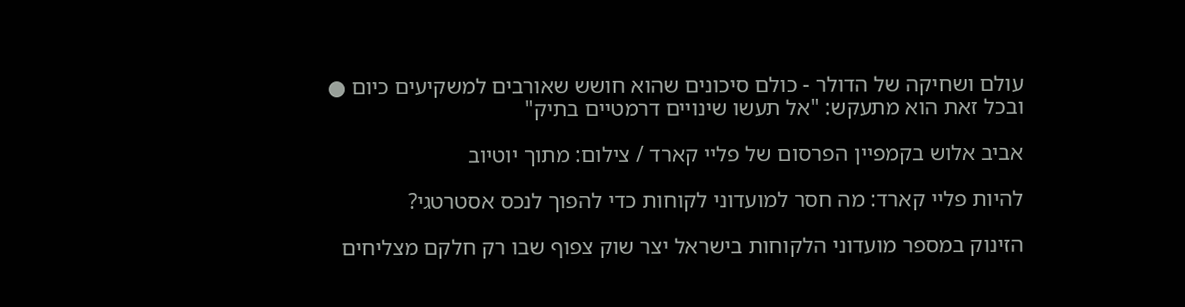עולם ושחיקה של הדולר - כולם סיכונים שהוא חושש שאורבים למשקיעים כיום ● ובכל זאת הוא מתעקש: "אל תעשו שינויים דרמטיים בתיק"

אביב אלוש בקמפיין הפרסום של פליי קארד / צילום: מתוך יוטיוב

להיות פליי קארד: מה חסר למועדוני לקוחות כדי להפוך לנכס אסטרטגי?

הזינוק במספר מועדוני הלקוחות בישראל יצר שוק צפוף שבו רק חלקם מצליחים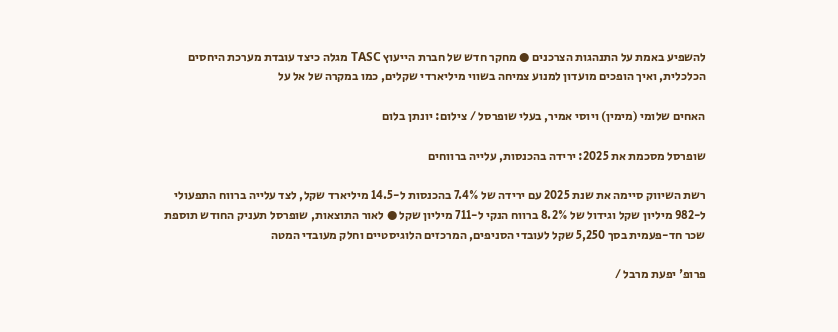להשפיע באמת על התנהגות הצרכנים ● מחקר חדש של חברת הייעוץ TASC מגלה כיצד עובדת מערכת היחסים הכלכלית, ואיך הופכים מועדון למנוע צמיחה בשווי מיליארדי שקלים, כמו במקרה של אל על

האחים שלומי (מימין) ויוסי אמיר, בעלי שופרסל / צילום: יונתן בלום

שופרסל מסכמת את 2025: ירידה בהכנסות, עלייה ברווחים

רשת השיווק סיימה את שנת 2025 עם ירידה של 7.4% בהכנסות ל-14.5 מיליארד שקל, לצד עלייה ברווח התפעולי ל-982 מיליון שקל וגידול של 8.2% ברווח הנקי ל-711 מיליון שקל ● לאור התוצאות, שופרסל תעניק החודש תוספת שכר חד-פעמית בסך 5,250 שקל לעובדי הסניפים, המרכזים הלוגיסטיים וחלק מעובדי המטה

פרופ' יפעת מרבל /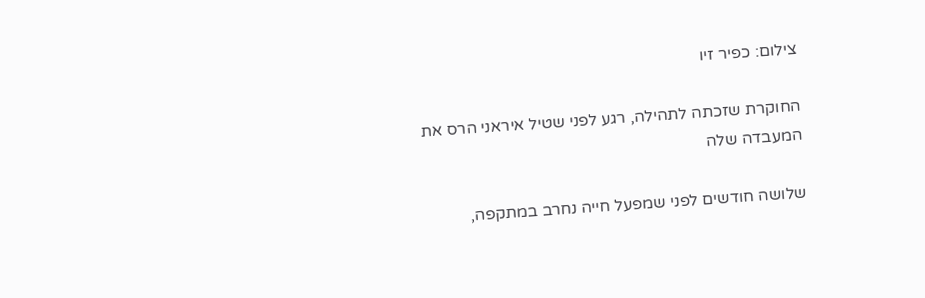צילום: כפיר זיו

החוקרת שזכתה לתהילה, רגע לפני שטיל איראני הרס את המעבדה שלה

שלושה חודשים לפני שמפעל חייה נחרב במתקפה,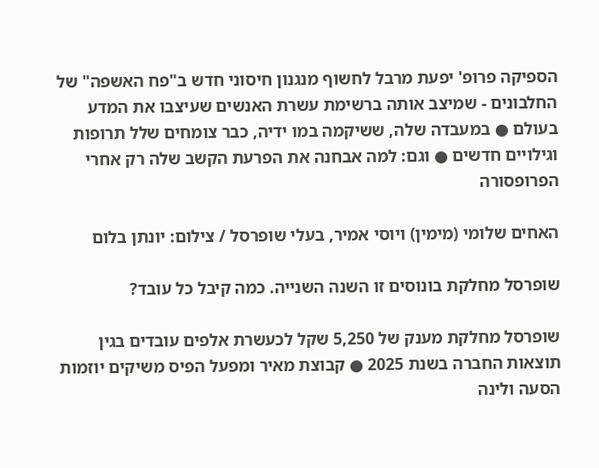הספיקה פרופ' יפעת מרבל לחשוף מנגנון חיסוני חדש ב"פח האשפה" של החלבונים - שמיצב אותה ברשימת עשרת האנשים שעיצבו את המדע בעולם ● במעבדה שלה, ששיקמה במו ידיה, כבר צומחים שלל תרופות וגילויים חדשים ● וגם: למה אבחנה את הפרעת הקשב שלה רק אחרי הפרופסורה

האחים שלומי (מימין) ויוסי אמיר, בעלי שופרסל / צילום: יונתן בלום

שופרסל מחלקת בונוסים זו השנה השנייה. כמה קיבל כל עובד?

שופרסל מחלקת מענק של 5,250 שקל לכעשרת אלפים עובדים בגין תוצאות החברה בשנת 2025 ● קבוצת מאיר ומפעל הפיס משיקים יוזמות הסעה ולינה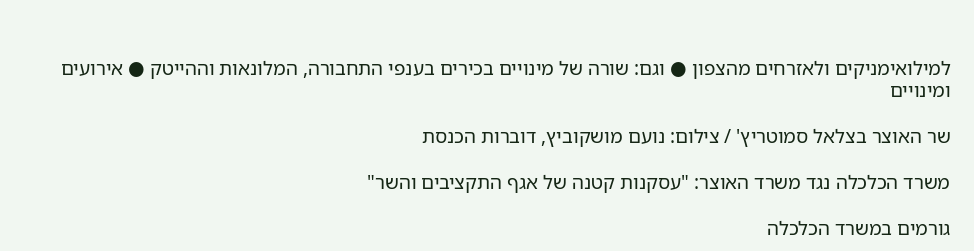למילואימניקים ולאזרחים מהצפון ● וגם: שורה של מינויים בכירים בענפי התחבורה, המלונאות וההייטק ● אירועים ומינויים

שר האוצר בצלאל סמוטריץ' / צילום: נועם מושקוביץ, דוברות הכנסת

משרד הכלכלה נגד משרד האוצר: "עסקנות קטנה של אגף התקציבים והשר"

גורמים במשרד הכלכלה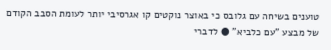טוענים בשיחה עם גלובס כי באוצר נוקטים קו אגרסיבי יותר לעומת הסבב הקודם של מבצע "עם כלביא" ● לדברי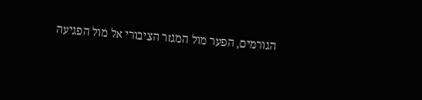הגורמים, הפער מול המגזר הציבורי אל מול הפגיעה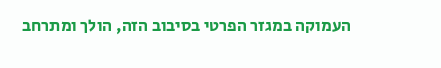העמוקה במגזר הפרטי בסיבוב הזה, הולך ומתרחב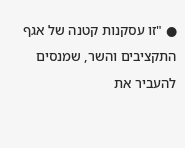● "זו עסקנות קטנה של אגף התקציבים והשר, שמנסים להעביר את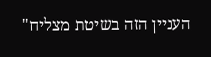העניין הזה בשיטת מצליח"